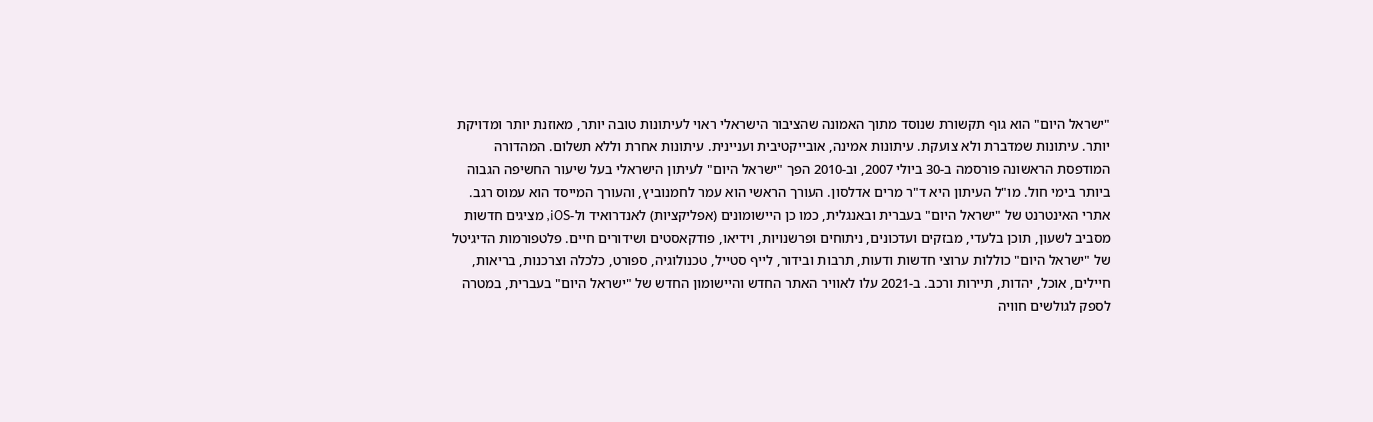"ישראל היום" הוא גוף תקשורת שנוסד מתוך האמונה שהציבור הישראלי ראוי לעיתונות טובה יותר, מאוזנת יותר ומדויקת יותר. עיתונות שמדברת ולא צועקת. עיתונות אמינה, אובייקטיבית ועניינית. עיתונות אחרת וללא תשלום. המהדורה המודפסת הראשונה פורסמה ב-30 ביולי 2007, וב-2010 הפך "ישראל היום" לעיתון הישראלי בעל שיעור החשיפה הגבוה ביותר בימי חול. מו"ל העיתון היא ד"ר מרים אדלסון. העורך הראשי הוא עמר לחמנוביץ, והעורך המייסד הוא עמוס רגב. אתרי האינטרנט של "ישראל היום" בעברית ובאנגלית, כמו כן היישומונים (אפליקציות) לאנדרואיד ול-iOS, מציגים חדשות מסביב לשעון, תוכן בלעדי, מבזקים ועדכונים, ניתוחים ופרשנויות, וידיאו, פודקאסטים ושידורים חיים. פלטפורמות הדיגיטל של "ישראל היום" כוללות ערוצי חדשות ודעות, תרבות ובידור, לייף סטייל, טכנולוגיה, ספורט, כלכלה וצרכנות, בריאות, חיילים, אוכל, יהדות, תיירות ורכב. ב-2021 עלו לאוויר האתר החדש והיישומון החדש של "ישראל היום" בעברית, במטרה לספק לגולשים חוויה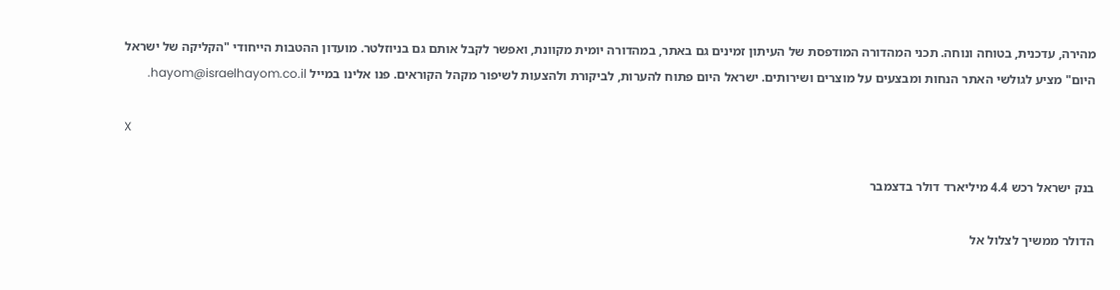מהירה, עדכנית, בטוחה ונוחה. תכני המהדורה המודפסת של העיתון זמינים גם באתר, במהדורה יומית מקוונת, ואפשר לקבל אותם גם בניוזלטר. מועדון ההטבות הייחודי "הקליקה של ישראל היום" מציע לגולשי האתר הנחות ומבצעים על מוצרים ושירותים. ישראל היום פתוח להערות, לביקורת ולהצעות לשיפור מקהל הקוראים. פנו אלינו במייל hayom@israelhayom.co.il.

X

בנק ישראל רכש 4.4 מיליארד דולר בדצמבר

הדולר ממשיך לצלול אל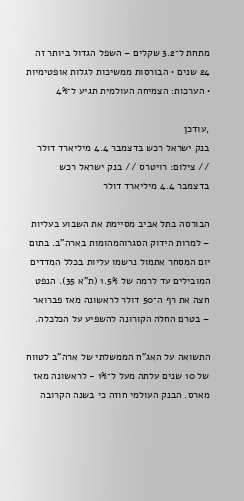מתחת ל־3.2 שקלים – השפל הגדול ביותר זה 24 שנים • הבורסות ממשיכות לגלות אופטימיות • הערכות: הצמיחה העולמית תגיע ל־4%

,עודכן
בנק ישראל רכש בדצמבר 4.4 מיליארד דולר // צילום: רויטרס // בנק ישראל רכש בדצמבר 4.4 מיליארד דולר

הבורסה בתל אביב מסיימת את השבוע בעליות – למרות הידוק הסגרוהמהומות בארה"ב. בתום יום המסחר אתמול נרשמו עליות בכלל המדדים המובילים עד לרמה של 1.5% (ת"א 35). הנפט חצה את רף ה־50 דולר לראשונה מאז פברואר – בטרם החלה הקורונה להשפיע על הכלכלה.

התשואה על האג"ח הממשלתי של ארה"ב לטווח של 10 שנים עלתה מעל ל־1% - לראשונה מאז מארס. הבנק העולמי חוזה כי בשנה הקרובה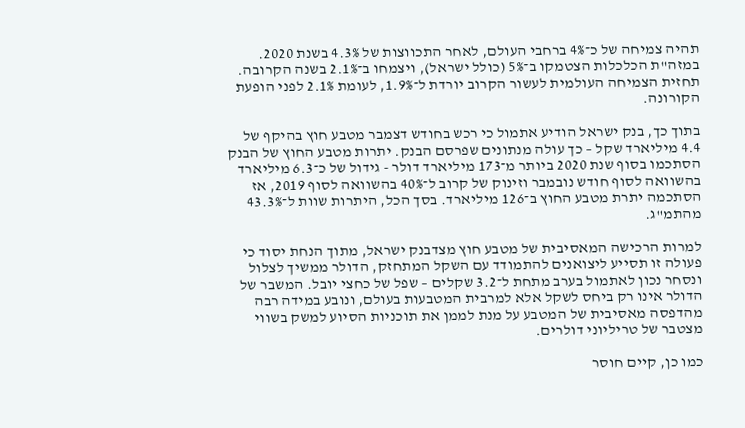תהיה צמיחה של כ־4% ברחבי העולם, לאחר התכווצות של 4.3% בשנת 2020. במזה"ת הכלכלות הצטמקו ב־5% (כולל ישראל), ויצמחו ב־2.1% בשנה הקרובה. תחזית הצמיחה העולמית לעשור הקרוב יורדת ל־1.9%, לעומת 2.1% לפני הופעת הקורונה.

בתוך כך, בנק ישראל הודיע אתמול כי רכש בחודש דצמבר מטבע חוץ בהיקף של 4.4 מיליארד שקל – כך עולה מנתונים שפרסם הבנק. יתרות מטבע החוץ של הבנק הסתכמו בסוף שנת 2020 ביותר מ־173 מיליארד דולר - גידול של כ־6.3 מיליארד בהשוואה לסוף חודש נובמבר וזינוק של קרוב ל־40% בהשוואה לסוף 2019, אז הסתכמה יתרת מטבע החוץ ב־126 מיליארד. בסך הכל, היתרות שוות ל־43.3% מהתמ"ג.

למרות הרכישה המאסיבית של מטבע חוץ מצדבנק ישראל, מתוך הנחת יסוד כי פעולה זו תסייע ליצואנים להתמודד עם השקל המתחזק, הדולר ממשיך לצלול ונסחר נכון לאתמול בערב מתחת ל־3.2 שקלים – שפל של כחצי יובל. המשבר של הדולר אינו רק ביחס לשקל אלא למרבית המטבעות בעולם, ונובע במידה רבה מהדפסה מאסיבית של המטבע על מנת לממן את תוכניות הסיוע למשק בשווי מצטבר של טריליוני דולרים.

כמו כן, קיים חוסר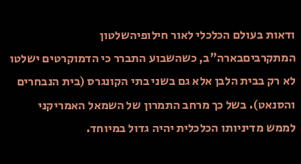ודאות בעולם הכלכלי לאור חילופיהשלטון המתקרביםבארה"ב, כשהשבוע התברר כי הדמוקרטים ישלטו לא רק בבית הלבן אלא גם בשני בתי הקונגרס (בית הנבחרים והסנאט). בשל כך מרחב התמרון של השמאל האמריקני לממש מדיניותו הכלכלית יהיה גדול במיוחד.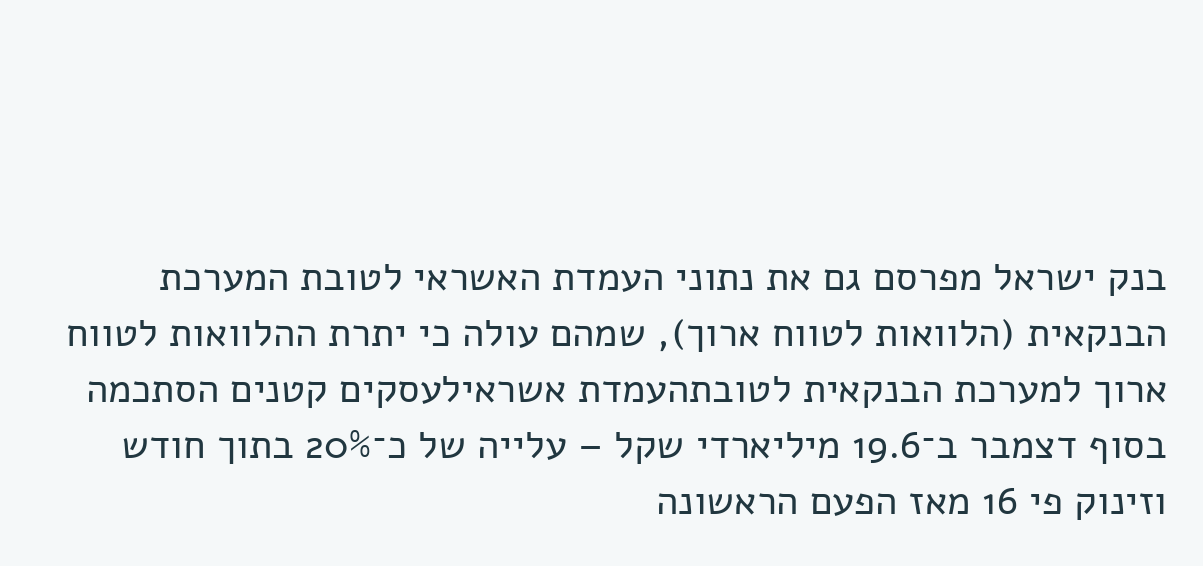בנק ישראל מפרסם גם את נתוני העמדת האשראי לטובת המערכת הבנקאית (הלוואות לטווח ארוך), שמהם עולה כי יתרת ההלוואות לטווח ארוך למערכת הבנקאית לטובתהעמדת אשראילעסקים קטנים הסתכמה בסוף דצמבר ב־19.6 מיליארדי שקל – עלייה של כ־20% בתוך חודש וזינוק פי 16 מאז הפעם הראשונה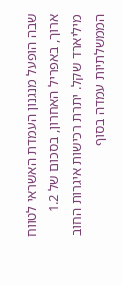שבה הופעל מנגנון העמדת האשראי לטווח ארוך, באפריל האחרון, בסכום של 1.2 מיליארד שקל. יתרת רכישות איגרות החוב הממשלתיות עמדה בסוף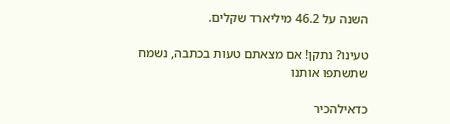השנה על 46.2 מיליארד שקלים.

טעינו? נתקן! אם מצאתם טעות בכתבה, נשמח שתשתפו אותנו

כדאילהכיר